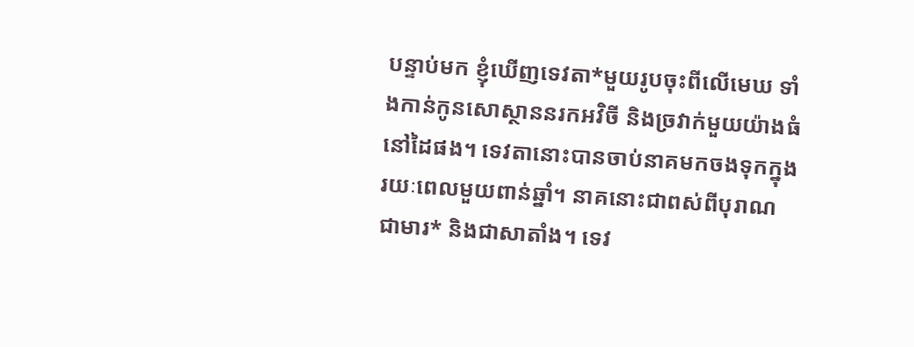បន្ទាប់មក ខ្ញុំឃើញទេវតា*មួយរូបចុះពីលើមេឃ ទាំងកាន់កូនសោស្ថាននរកអវិចី និងច្រវាក់មួយយ៉ាងធំនៅដៃផង។ ទេវតានោះបានចាប់នាគមកចងទុកក្នុងរយៈពេលមួយពាន់ឆ្នាំ។ នាគនោះជាពស់ពីបុរាណ ជាមារ* និងជាសាតាំង។ ទេវ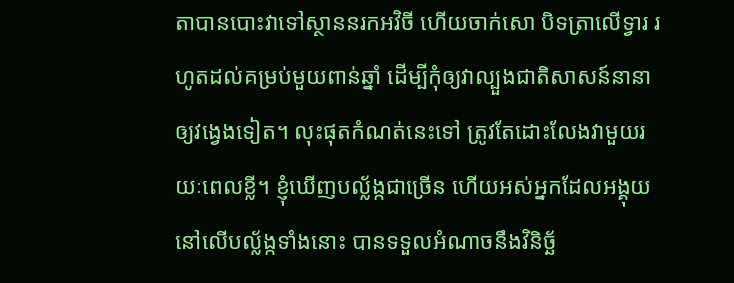តាបានបោះវាទៅស្ថាននរកអវិចី ហើយចាក់សោ បិទត្រាលើទ្វារ រហូតដល់គម្រប់មួយពាន់ឆ្នាំ ដើម្បីកុំឲ្យវាល្បួងជាតិសាសន៍នានាឲ្យវង្វេងទៀត។ លុះផុតកំណត់នេះទៅ ត្រូវតែដោះលែងវាមួយរយៈពេលខ្លី។ ខ្ញុំឃើញបល្ល័ង្កជាច្រើន ហើយអស់អ្នកដែលអង្គុយនៅលើបល្ល័ង្កទាំងនោះ បានទទួលអំណាចនឹងវិនិច្ឆ័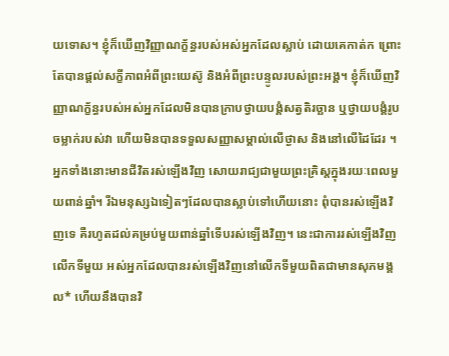យទោស។ ខ្ញុំក៏ឃើញវិញ្ញាណក្ខ័ន្ធរបស់អស់អ្នកដែលស្លាប់ ដោយគេកាត់ក ព្រោះតែបានផ្ដល់សក្ខីភាពអំពីព្រះយេស៊ូ និងអំពីព្រះបន្ទូលរបស់ព្រះអង្គ។ ខ្ញុំក៏ឃើញវិញ្ញាណក្ខ័ន្ធរបស់អស់អ្នកដែលមិនបានក្រាបថ្វាយបង្គំសត្វតិរច្ឆាន ឬថ្វាយបង្គំរូបចម្លាក់របស់វា ហើយមិនបានទទួលសញ្ញាសម្គាល់លើថ្ងាស និងនៅលើដៃដែរ ។ អ្នកទាំងនោះមានជីវិតរស់ឡើងវិញ សោយរាជ្យជាមួយព្រះគ្រិស្តក្នុងរយៈពេលមួយពាន់ឆ្នាំ។ រីឯមនុស្សឯទៀតៗដែលបានស្លាប់ទៅហើយនោះ ពុំបានរស់ឡើងវិញទេ គឺរហូតដល់គម្រប់មួយពាន់ឆ្នាំទើបរស់ឡើងវិញ។ នេះជាការរស់ឡើងវិញលើកទីមួយ អស់អ្នកដែលបានរស់ឡើងវិញនៅលើកទីមួយពិតជាមានសុភមង្គល* ហើយនឹងបានវិ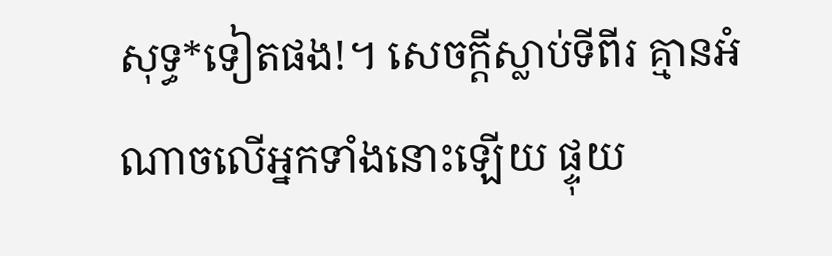សុទ្ធ*ទៀតផង!។ សេចក្ដីស្លាប់ទីពីរ គ្មានអំណាចលើអ្នកទាំងនោះឡើយ ផ្ទុយ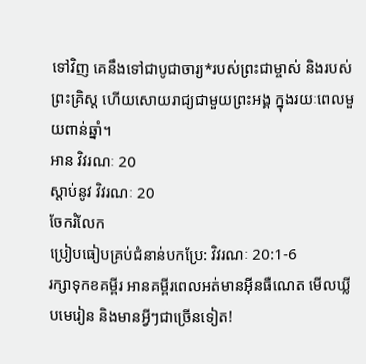ទៅវិញ គេនឹងទៅជាបូជាចារ្យ*របស់ព្រះជាម្ចាស់ និងរបស់ព្រះគ្រិស្ត ហើយសោយរាជ្យជាមួយព្រះអង្គ ក្នុងរយៈពេលមួយពាន់ឆ្នាំ។
អាន វិវរណៈ 20
ស្ដាប់នូវ វិវរណៈ 20
ចែករំលែក
ប្រៀបធៀបគ្រប់ជំនាន់បកប្រែ: វិវរណៈ 20:1-6
រក្សាទុកខគម្ពីរ អានគម្ពីរពេលអត់មានអ៊ីនធឺណេត មើលឃ្លីបមេរៀន និងមានអ្វីៗជាច្រើនទៀត!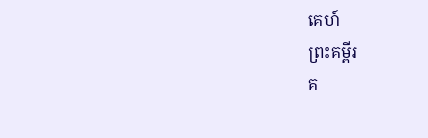គេហ៍
ព្រះគម្ពីរ
គ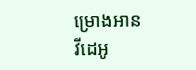ម្រោងអាន
វីដេអូ